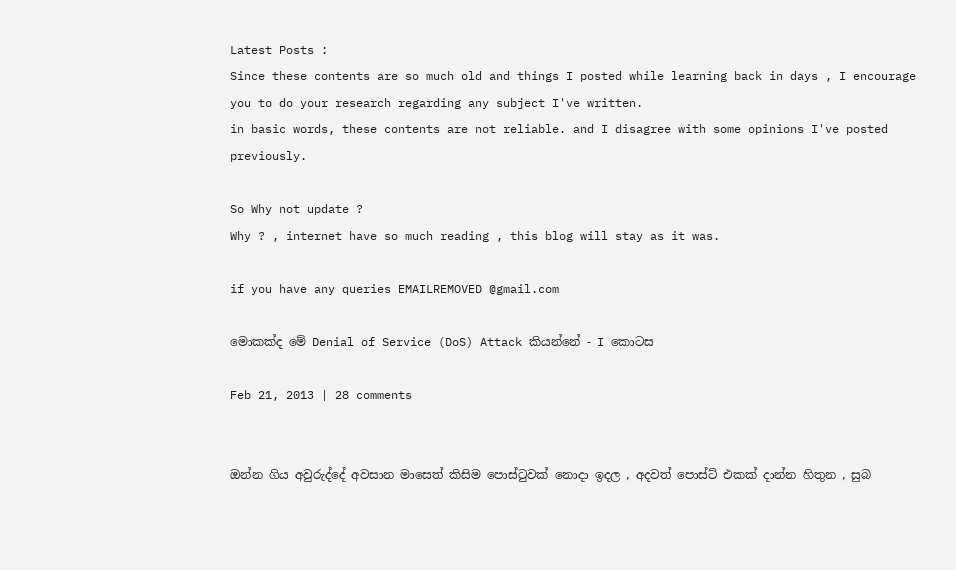Latest Posts :
Since these contents are so much old and things I posted while learning back in days , I encourage you to do your research regarding any subject I've written.
in basic words, these contents are not reliable. and I disagree with some opinions I've posted previously.

So Why not update ?
Why ? , internet have so much reading , this blog will stay as it was.

if you have any queries EMAILREMOVED @gmail.com

මොකක්ද මේ Denial of Service (DoS) Attack කියන්නේ - I කොටස

Feb 21, 2013 | 28 comments


ඔන්න ගිය අවුරුද්දේ අවසාන මාසෙත් කිසිම පොස්ටුවක් නොදා ඉදල , අදවත් පොස්ට් එකක් දාන්න හිතුන , සුබ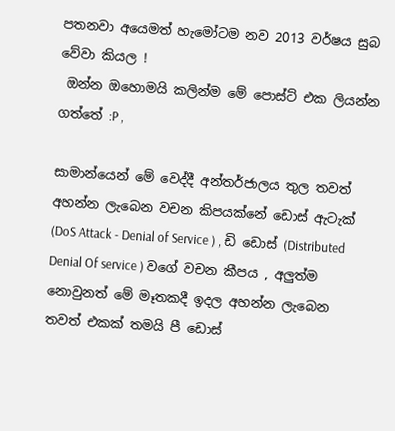පතනවා අයෙමත් හැමෝටම නව 2013 වර්ෂය සුබ වේවා කියල !
 ඔන්න ඔහොමයි කලින්ම මේ පොස්ට් එක ලියන්න ගත්තේ :P ,

සාමාන්යෙන් මේ වෙද්දී අන්තර්ජාලය තුල තවත් අහන්න ලැබෙන වචන කිපයක්නේ ඩොස් ඇටැක් (DoS Attack - Denial of Service ) , ඩි ඩොස් (Distributed Denial Of service ) වගේ වචන කීපය , අලුත්ම නොවුනත් මේ මෑතකදී ඉදල අහන්න ලැබෙන තවත් එකක් තමයි පී ඩොස්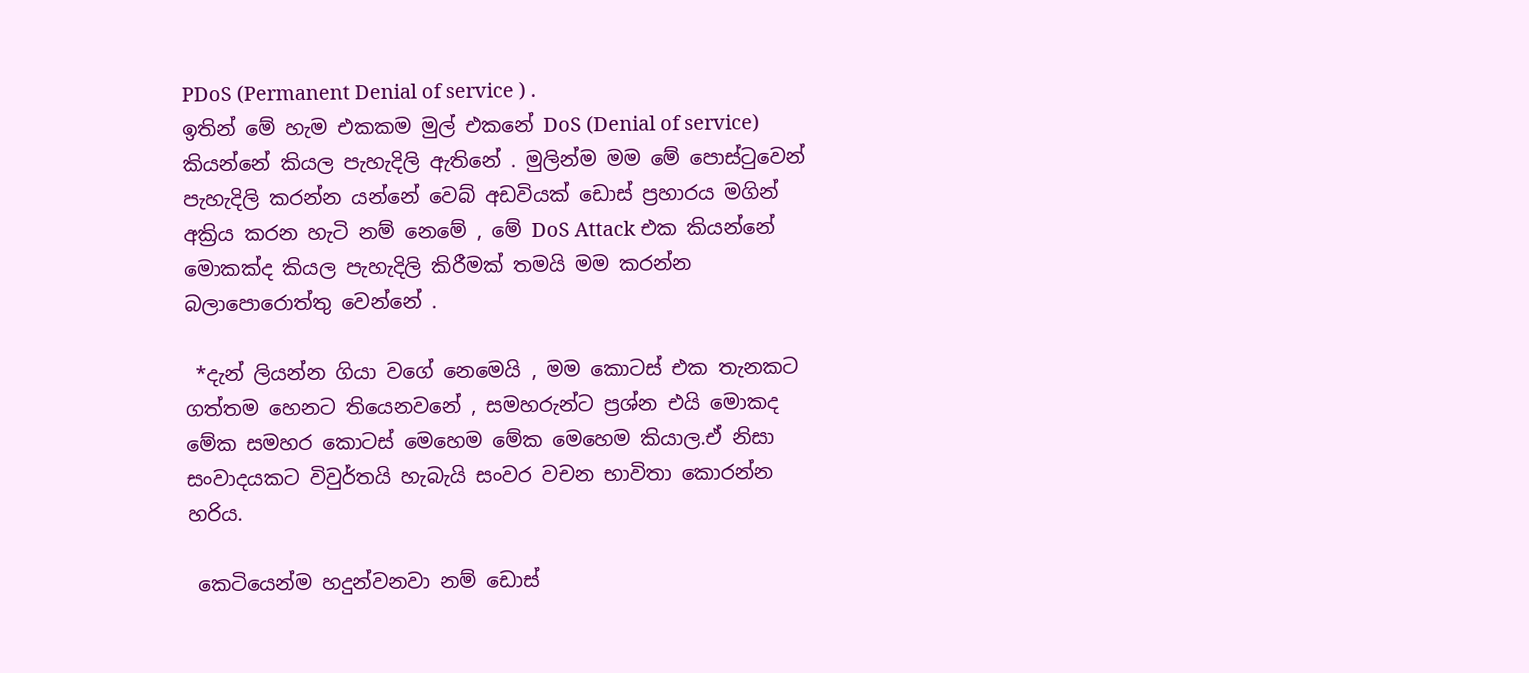PDoS (Permanent Denial of service ) .
ඉතින් මේ හැම එකකම මුල් එකනේ DoS (Denial of service) කියන්නේ කියල පැහැදිලි ඇතිනේ . මුලින්ම මම මේ පොස්ටුවෙන් පැහැදිලි කරන්න යන්නේ වෙබ් අඩවියක් ඩොස් ප්‍රහාරය මගින් අක්‍රිය කරන හැටි නම් නෙමේ , මේ DoS Attack එක කියන්නේ මොකක්ද කියල පැහැදිලි කිරීමක් තමයි මම කරන්න බලාපොරොත්තු වෙන්නේ .

 *දැන් ලියන්න ගියා වගේ නෙමෙයි , මම කොටස් එක තැනකට ගත්තම හෙනට තියෙනවනේ , සමහරුන්ට ප්‍රශ්න එයි මොකද මේක සමහර කොටස් මෙහෙම මේක මෙහෙම කියාල.ඒ නිසා සංවාදයකට විවුර්තයි හැබැයි සංවර වචන භාවිතා කොරන්න හරිය.

 කෙටියෙන්ම හදුන්වනවා නම් ඩොස්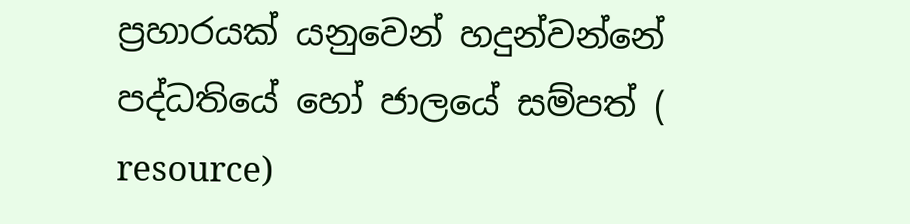ප්‍රහාරයක් යනුවෙන් හදුන්වන්නේ පද්ධතියේ හෝ ජාලයේ සම්පත් ( resource)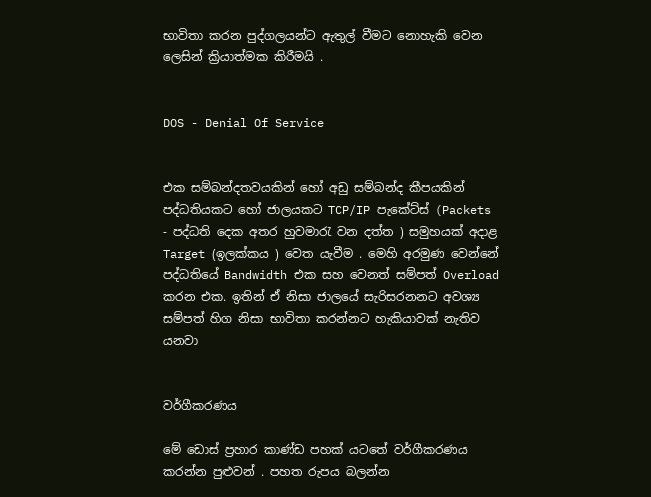භාවිතා කරන පුද්ගලයන්ට ඇතුල් වීමට නොහැකි වෙන ලෙසින් ක්‍රියාත්මක කිරීමයි .


DOS - Denial Of Service


එක සම්බන්දතවයකින් හෝ අඩු සම්බන්ද කීපයකින් පද්ධතියකට හෝ ජාලයකට TCP/IP පැකේට්ස් (Packets - පද්ධති දෙක අතර හුවමාරැ වන දත්ත ) සමුහයක් අදාළ Target (ඉලක්කය ) වෙත යැවීම . මෙහි අරමුණ වෙන්නේ පද්ධතියේ Bandwidth එක සහ වෙනත් සම්පත් Overload කරන එක. ඉතින් ඒ නිසා ජාලයේ සැරිසරනනට අවශ්‍ය සම්පත් හිග නිසා භාවිතා කරන්නට හැකියාවක් නැතිව යනවා


වර්ගීකරණය

මේ ඩොස් ප්‍රහාර කාණ්ඩ පහක් යටතේ වර්ගීකරණය කරන්න පුළුවන් . පහත රුපය බලන්න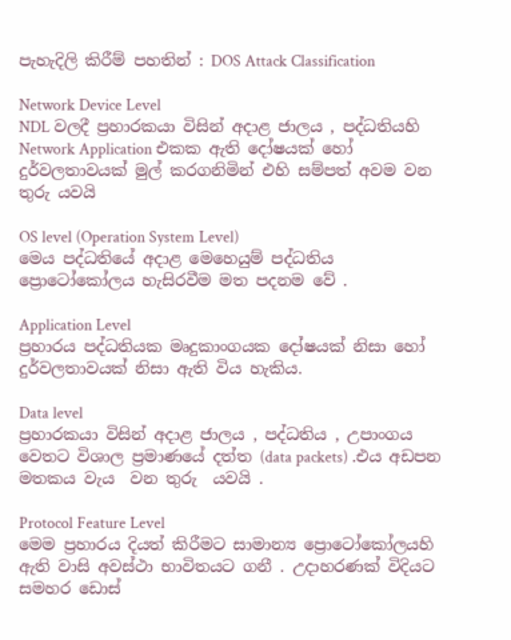පැහැදිලි කිරීම් පහතින් : DOS Attack Classification

Network Device Level
NDL වලදී ප්‍රහාරකයා විසින් අදාළ ජාලය , පද්ධතියහි Network Application එකක ඇති දෝෂයක් හෝ දුර්වලතාවයක් මුල් කරගනිමින් එහි සම්පත් අවම වන තුරු යවයි

OS level (Operation System Level)
මෙය පද්ධතියේ අදාළ මෙහෙයුම් පද්ධතිය ප්‍රොටෝකෝලය හැසිරවීම මත පදනම වේ .

Application Level
ප්‍රහාරය පද්ධතියක මෘදුකාංගයක දෝෂයක් නිසා හෝ දුර්වලතාවයක් නිසා ඇති විය හැකිය.

Data level
ප්‍රහාරකයා විසින් අදාළ ජාලය , පද්ධතිය , උපාංගය වෙතට විශාල ප්‍රමාණයේ දත්ත (data packets) .එය අඩපන මතකය වැය  වන තුරු  යවයි .

Protocol Feature Level
මෙම ප්‍රහාරය දියත් කිරීමට සාමාන්‍ය ප්‍රොටෝකෝලයහි ඇති වාසි අවස්ථා භාවිතයට ගනී . උදාහරණක් විදියට සමහර ඩොස්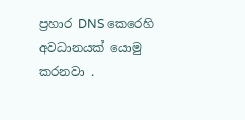ප්‍රහාර DNS කෙරෙහි අවධානයක් යොමු කරනවා .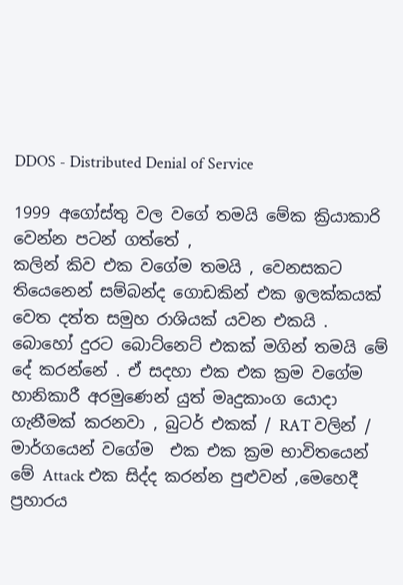DDOS - Distributed Denial of Service

1999 අගෝස්තු වල වගේ තමයි මේක ක්‍රියාකාරි වෙන්න පටන් ගත්තේ ,
කලින් කිව එක වගේම තමයි , වෙනසකට තියෙනෙන් සම්බන්ද ගොඩකින් එක ඉලක්කයක් වෙත දත්ත සමුහ රාශියක් යවන එකයි . බොහෝ දුරට බොට්නෙට් එකක් මගින් තමයි මේ දේ කරන්නේ . ඒ සදහා එක එක ක්‍රම වගේම හානිකාරී අරමුණෙන් යුත් මෘදුකාංග යොදා ගැනීමක් කරනවා , බුටර් එකක් / RAT වලින් / මාර්ගයෙන් වගේම  එක එක ක්‍රම භාවිතයෙන් මේ Attack එක සිද්ද කරන්න පුළුවන් ,මෙහෙදී ප්‍රහාරය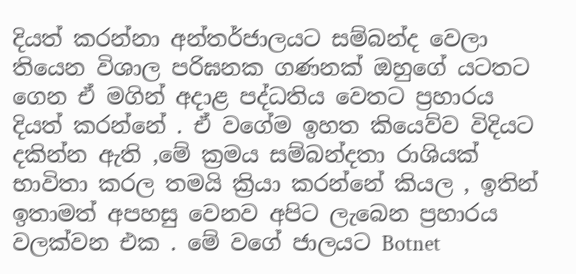දියත් කරන්නා අන්තර්ජාලයට සම්බන්ද වෙලා තියෙන විශාල පරිඝනක ගණනක් ඔහුගේ යටතට ගෙන ඒ මගින් අදාළ පද්ධතිය වෙතට ප්‍රහාරය දියත් කරන්නේ . ඒ වගේම ඉහත කියෙව්ව විදියට දකින්න ඇති ,මේ ක්‍රමය සම්බන්දතා රාශියක් භාවිතා කරල තමයි ක්‍රියා කරන්නේ කියල , ඉතින් ඉතාමත් අපහසු වෙනව අපිට ලැබෙන ප්‍රහාරය වලක්වන එක . මේ වගේ ජාලයට Botnet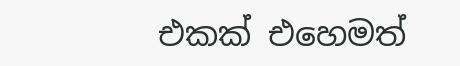එකක් එහෙමත්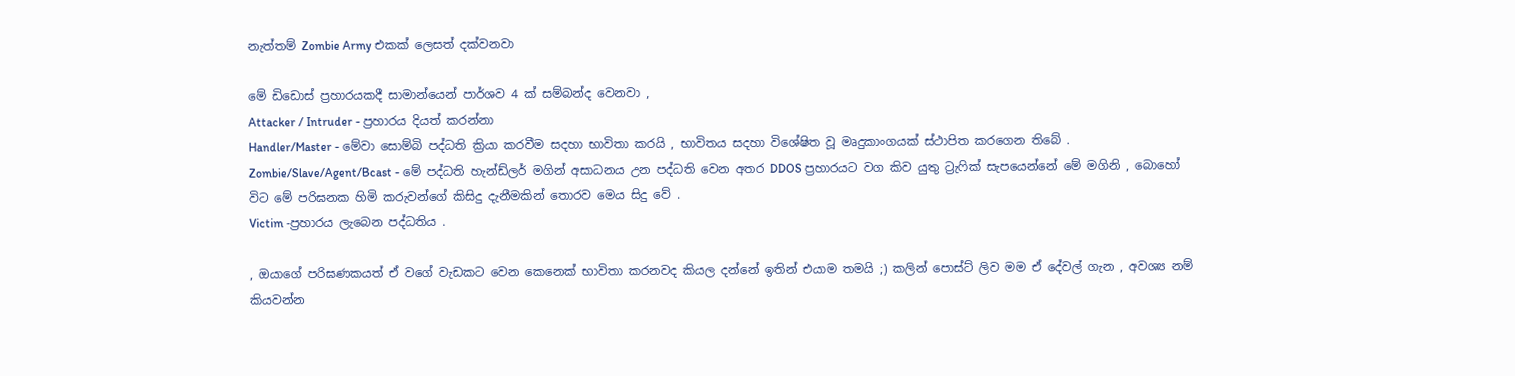නැත්තම් Zombie Army එකක් ලෙසත් දක්වනවා

මේ ඩිඩොස් ප්‍රහාරයකදී සාමාන්යෙන් පාර්ශව 4 ක් සම්බන්ද වෙනවා ,
Attacker / Intruder - ප්‍රහාරය දියත් කරන්නා
Handler/Master - මේවා සොම්බි පද්ධති ක්‍රියා කරවීම සදහා භාවිතා කරයි , භාවිතය සදහා විශේෂිත වූ මෘදුකාංගයක් ස්ථාපිත කරගෙන තිබේ .
Zombie/Slave/Agent/Bcast - මේ පද්ධති හැන්ඩ්ලර් මගින් අසාධනය උන පද්ධති වෙන අතර DDOS ප්‍රහාරයට වග කිව යුතු ට්‍රැෆික් සැපයෙන්නේ මේ මගිනි , බොහෝ විට මේ පරිඝනක හිමි කරුවන්ගේ කිසිදු දැනීමකින් තොරව මෙය සිදු වේ .
Victim -ප්‍රහාරය ලැබෙන පද්ධතිය .

, ඔයාගේ පරිඝණකයත් ඒ වගේ වැඩකට වෙන කෙනෙක් භාවිතා කරනවද කියල දන්නේ ඉතින් එයාම තමයි ;) කලින් පොස්ට් ලිව මම ඒ දේවල් ගැන , අවශ්‍ය නම් කියවන්න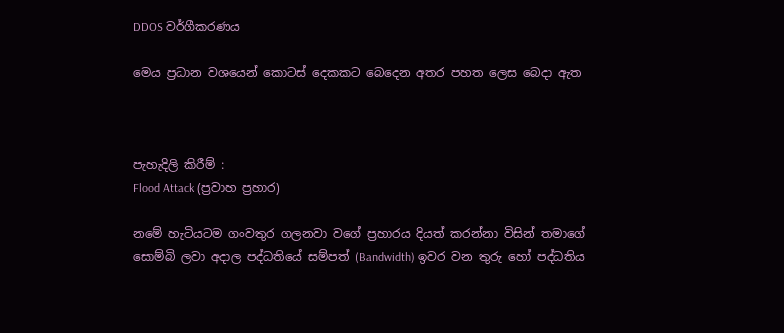DDOS වර්ගීකරණය

මෙය ප්‍රධාන වශයෙන් කොටස් දෙකකට බෙදෙන අතර පහත ලෙස බෙදා ඇත



පැහැදිලි කිරීම් :
Flood Attack (ප්‍රවාහ ප්‍රහාර)

නමේ හැටියටම ගංවතුර ගලනවා වගේ ප්‍රහාරය දියත් කරන්නා විසින් තමාගේ සොම්බි ලවා අදාල පද්ධතියේ සම්පත් (Bandwidth) ඉවර වන තුරු හෝ පද්ධතිය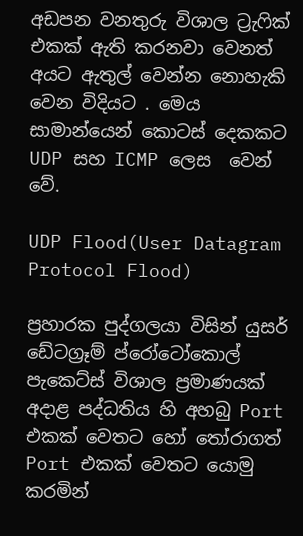අඩපන වනතුරු විශාල ට්‍රැෆික් එකක් ඇති කරනවා වෙනත් අයට ඇතුල් වෙන්න නොහැකි වෙන විදියට . මෙය සාමාන්යෙන් කොටස් දෙකකට UDP සහ ICMP ලෙස  වෙන් වේ.

UDP Flood(User Datagram Protocol Flood)

ප්‍රහාරක පුද්ගලයා විසින් යුසර් ඩේටග්‍රෑම් ප්රෝටෝකොල් පැකෙට්ස් විශාල ප්‍රමාණයක් අදාළ පද්ධතිය හි අහබු Port එකක් වෙතට හෝ තෝරාගත් Port එකක් වෙතට යොමු කරමින්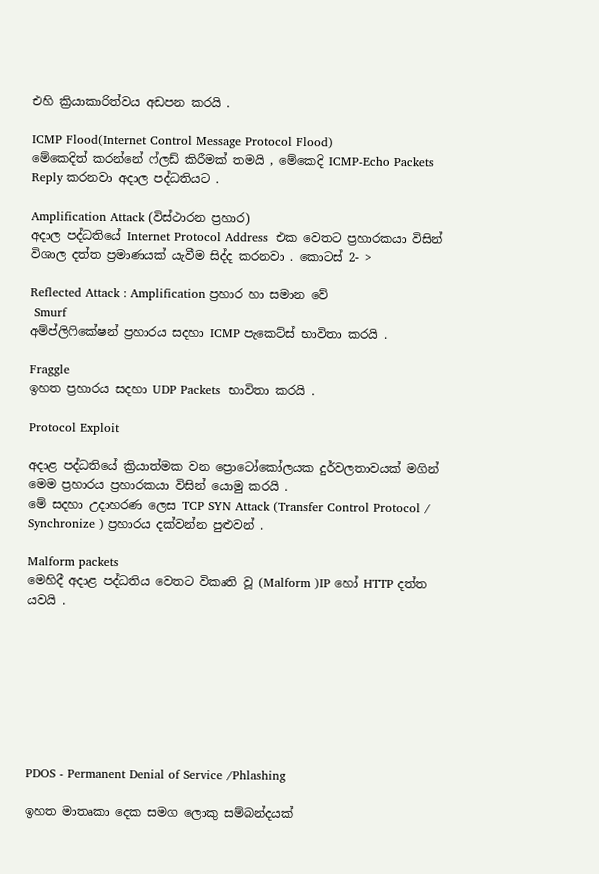එහි ක්‍රියාකාරිත්වය අඩපන කරයි .

ICMP Flood(Internet Control Message Protocol Flood)
මේකෙදිත් කරන්නේ ෆ්ලඩ් කිරීමක් තමයි , මේකෙදි ICMP-Echo Packets Reply කරනවා අදාල පද්ධතියට .

Amplification Attack (විස්ථාරන ප්‍රහාර)
අදාල පද්ධතියේ Internet Protocol Address  එක වෙතට ප්‍රහාරකයා විසින් විශාල දත්ත ප්‍රමාණයක් යැවීම සිද්ද කරනවා . කොටස් 2- >

Reflected Attack : Amplification ප්‍රහාර හා සමාන වේ
 Smurf
අම්ප්ලිෆිකේෂන් ප්‍රහාරය සදහා ICMP පැකෙට්ස් භාවිතා කරයි .

Fraggle
ඉහත ප්‍රහාරය සදහා UDP Packets  භාවිතා කරයි .

Protocol Exploit

අදාළ පද්ධතියේ ක්‍රියාත්මක වන ප්‍රොටෝකෝලයක දුර්වලතාවයක් මගින් මෙම ප්‍රහාරය ප්‍රහාරකයා විසින් යොමු කරයි .
මේ සදහා උදාහරණ ලෙස TCP SYN Attack (Transfer Control Protocol / Synchronize ) ප්‍රහාරය දක්වන්න පුළුවන් .

Malform packets
මෙහිදී අදාළ පද්ධතිය වෙතට විකෘති වූ (Malform )IP හෝ HTTP දත්ත යවයි .








PDOS - Permanent Denial of Service /Phlashing

ඉහත මාතෘකා දෙක සමග ලොකු සම්බන්දයක්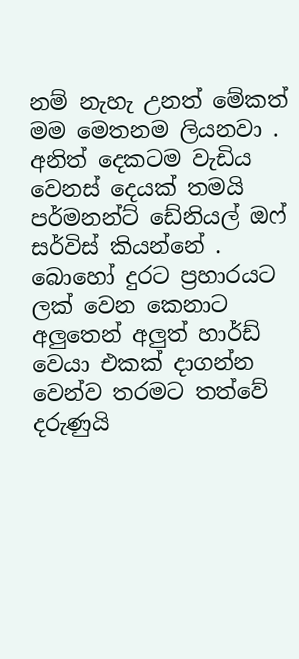නම් නැහැ උනත් මේකත් මම මෙතනම ලියනවා . අනිත් දෙකටම වැඩිය වෙනස් දෙයක් තමයි පර්මනන්ට් ඩේනියල් ඔෆ් සර්විස් කියන්නේ . බොහෝ දුරට ප්‍රහාරයට ලක් වෙන කෙනාට අලුතෙන් අලුත් හාර්ඩ් වෙයා එකක් දාගන්න වෙන්ව තරමට තත්වේ දරුණුයි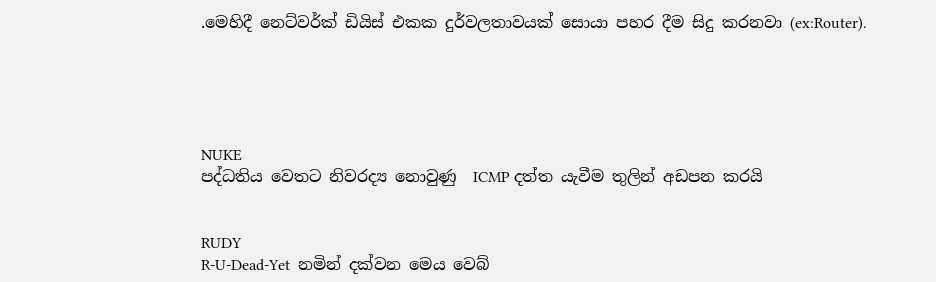.මෙහිදී නෙට්වර්ක් ඩියිස් එකක දුර්වලතාවයක් සොයා පහර දීම සිදු කරනවා (ex:Router).





NUKE
පද්ධතිය වෙතට නිවරද්‍ය නොවුණු  ICMP දත්ත යැවීම තුලින් අඩපන කරයි


RUDY
R-U-Dead-Yet  නමින් දක්වන මෙය වෙබ්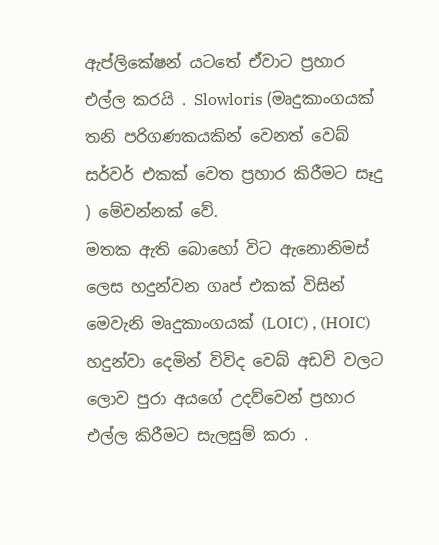ඇප්ලිකේෂන් යටතේ ඒවාට ප්‍රහාර එල්ල කරයි . Slowloris (මෘදුකාංගයක් තනි පරිගණකයකින් වෙනත් වෙබ් සර්වර් එකක් වෙත ප්‍රහාර කිරීමට සෑදු ) මේවන්නක් වේ.
මතක ඇති බොහෝ විට ඇනොනිමස් ලෙස හදුන්වන ගෘප් එකක් විසින් මෙවැනි මෘදුකාංගයක් (LOIC) , (HOIC) හදුන්වා දෙමින් විවිද වෙබ් අඩවි වලට ලොව පුරා අයගේ උදව්වෙන් ප්‍රහාර එල්ල කිරීමට සැලසුම් කරා .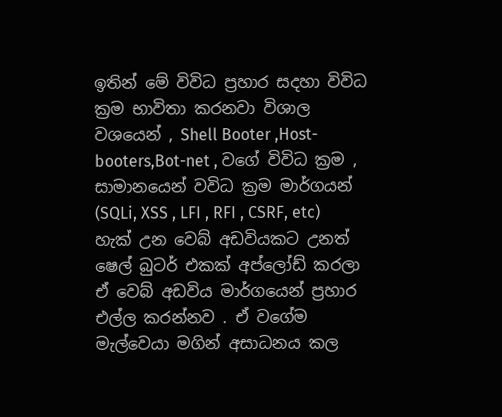ඉතින් මේ විවිධ ප්‍රහාර සදහා විවිධ ක්‍රම භාවිතා කරනවා විශාල වශයෙන් , Shell Booter ,Host-booters,Bot-net , වගේ විවිධ ක්‍රම , සාමානයෙන් වවිධ ක්‍රම මාර්ගයන් (SQLi, XSS , LFI , RFI , CSRF, etc) හැක් උන වෙබ් අඩවියකට උනත් ෂෙල් බුටර් එකක් අප්ලෝඩ් කරලා ඒ වෙබ් අඩවිය මාර්ගයෙන් ප්‍රහාර එල්ල කරන්නව . ඒ වගේම මැල්වෙයා මගින් අසාධනය කල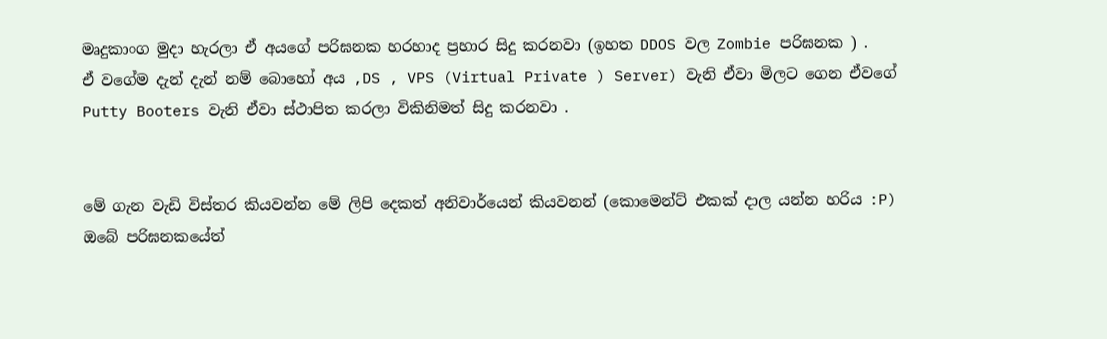මෘදුකාංග මුදා හැරලා ඒ අයගේ පරිඝනක හරහාද ප්‍රහාර සිදු කරනවා (ඉහත DDOS වල Zombie පරිඝනක ) .
ඒ වගේම දැන් දැන් නම් බොහෝ අය ,DS , VPS (Virtual Private ) Server) වැනි ඒවා මිලට ගෙන ඒවගේ Putty Booters වැනි ඒවා ස්ථාපිත කරලා විකිනිමත් සිදු කරනවා .


මේ ගැන වැඩි විස්තර කියවන්න මේ ලිපි දෙකත් අනිවාර්යෙන් කියවනන් (කොමෙන්ට් එකක් දාල යන්න හරිය :P)
ඔබේ පරිඝනකයේත්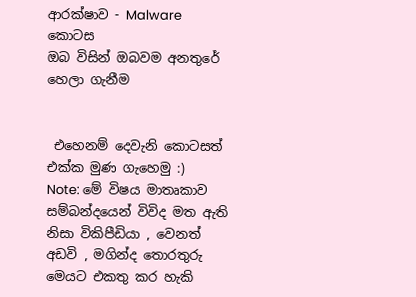ආරක්ෂාව - Malware කොටස
ඔබ විසින් ඔබවම අනතුරේ හෙලා ගැනීම


 එහෙනම් දෙවැනි කොටසත් එක්ක මුණ ගැහෙමු :)
Note: මේ විෂය මාතෘකාව සම්බන්දයෙන් විවිද මත ඇති නිසා විකිපීඩියා , වෙනත් අඩවි , මගින්ද තොරතුරු මෙයට එකතු කර හැකි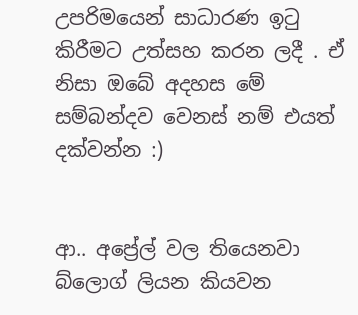උපරිමයෙන් සාධාරණ ඉටු කිරීමට උත්සහ කරන ලදී . ඒ නිසා ඔබේ අදහස මේ සම්බන්දව වෙනස් නම් එයත් දක්වන්න :)


ආ.. අප්‍රේල් වල තියෙනවා බ්ලොග් ලියන කියවන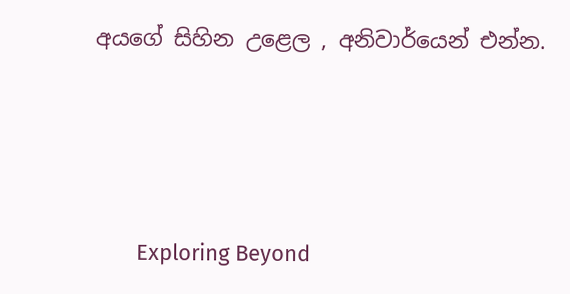අයගේ සිහින උළෙල , අනිවාර්යෙන් එන්න.





       Exploring Beyond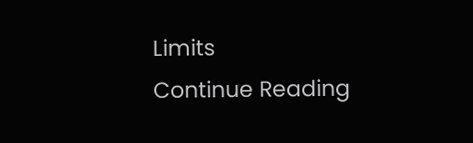Limits
Continue Reading